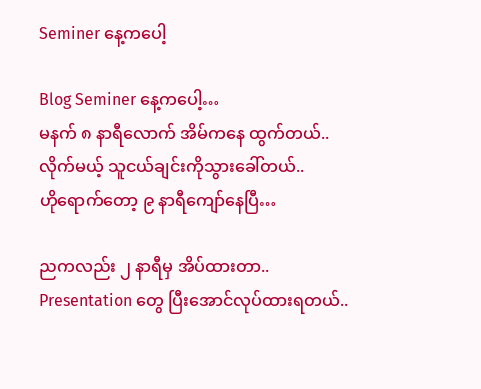Seminer နေ့ကပေါ့

Blog Seminer နေ့ကပေါ့…
မနက် ၈ နာရီလောက် အိမ်ကနေ ထွက်တယ်..
လိုက်မယ့် သူငယ်ချင်းကိုသွားခေါ်တယ်..
ဟိုရောက်တော့ ၉ နာရီကျော်နေပြီ…

ညကလည်း ၂ နာရီမှ အိပ်ထားတာ..
Presentation တွေ ပြီးအောင်လုပ်ထားရတယ်..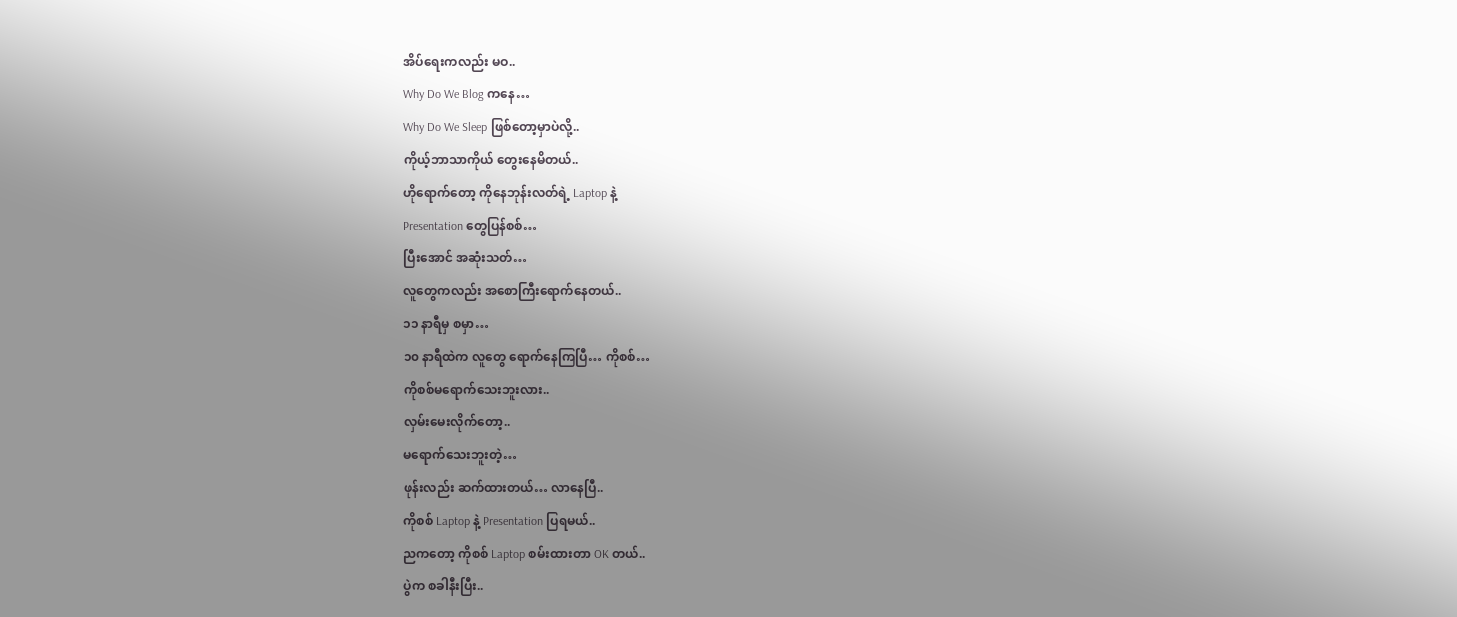အိပ်ရေးကလည်း မဝ..
Why Do We Blog ကနေ…
Why Do We Sleep ဖြစ်တော့မှာပဲလို့..
ကိုယ့်ဘာသာကိုယ် တွေးနေမိတယ်..
ဟိုရောက်တော့ ကိုနေဘုန်းလတ်ရဲ့ Laptop နဲ့
Presentation တွေပြန်စစ်…
ပြီးအောင် အဆုံးသတ်…
လူတွေကလည်း အစောကြီးရောက်နေတယ်..
၁၁ နာရီမှ စမှာ…
၁၀ နာရီထဲက လူတွေ ရောက်နေကြပြီ… ကိုစစ်…
ကိုစစ်မရောက်သေးဘူးလား..
လှမ်းမေးလိုက်တော့..
မရောက်သေးဘူးတဲ့…
ဖုန်းလည်း ဆက်ထားတယ်… လာနေပြီ..
ကိုစစ် Laptop နဲ့ Presentation ပြရမယ်..
ညကတော့ ကိုစစ် Laptop စမ်းထားတာ OK တယ်..
ပွဲက စခါနီးပြီး..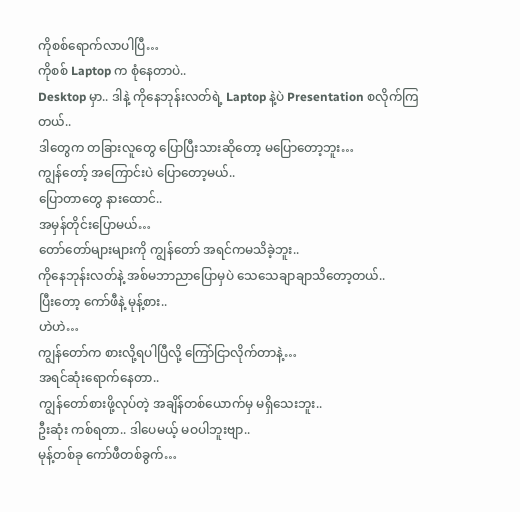ကိုစစ်ရောက်လာပါပြီ…
ကိုစစ် Laptop က စုံနေတာပဲ..
Desktop မှာ.. ဒါနဲ့ ကိုနေဘုန်းလတ်ရဲ့ Laptop နဲ့ပဲ Presentation စလိုက်ကြတယ်..
ဒါတွေက တခြားလူတွေ ပြောပြီးသားဆိုတော့ မပြောတော့ဘူး…
ကျွန်တော့် အကြောင်းပဲ ပြောတော့မယ်..
ပြောတာတွေ နားထောင်..
အမှန်တိုင်းပြောမယ်…
တော်တော်များများကို ကျွန်တော် အရင်ကမသိခဲ့ဘူး..
ကိုနေဘုန်းလတ်နဲ့ အစ်မဘာညာပြောမှပဲ သေသေချာချာသိတော့တယ်..
ပြီးတော့ ကော်ဖီနဲ့ မုန့်စား..
ဟဲဟဲ…
ကျွန်တော်က စားလို့ရပါပြီလို့ ကြော်ငြာလိုက်တာနဲ့…
အရင်ဆုံးရောက်နေတာ..
ကျွန်တော်စားဖို့လုပ်တဲ့ အချိန်တစ်ယောက်မှ မရှိသေးဘူး..
ဦးဆုံး ကစ်ရတာ.. ဒါပေမယ့် မဝပါဘူးဗျာ..
မုန့်တစ်ခု ကော်ဖီတစ်ခွက်…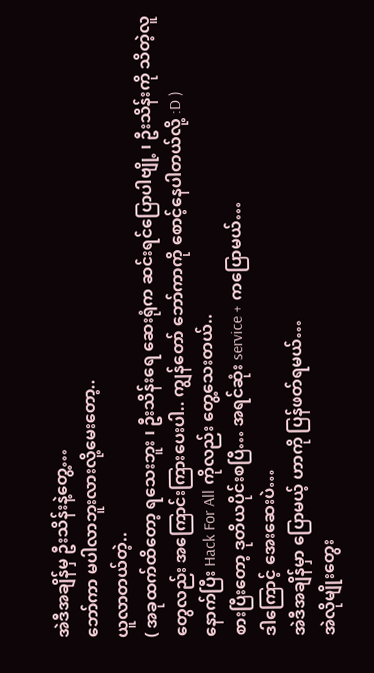အဲဒီအချိန်မှ ဦးသိန်းနဲ့တွေ့…
ဘော်ကာ မပါလာဘူးလားလို့မေးတော့..
ယူလာတယ်တဲ့..
( အခုထက်ထိတော့ ရသေးဘူး ၊ ဦးသိန်းရေ ဆေးရုံက ဆင်းရင်ပြောပါဗျို့ ၊ ဦးသိန်းကို သိတဲ့လူတွေလည်း အကြောင်းကြားပေးပါ.. ကျွန်တော် ဘော်ကာကို စောင့်နေပါတယ်လို့ :D )
နောက်ပြီး Hack For All ကိုလည်း တွေ့သေးတယ်..
စားပြီးတော့ ဒုတိယပိုင်းစပြီ… အရင်ဆုံး service + ကပြောမယ်…
ဒါကြောင့် အေးဆေးပဲ…
အဲဒီအချိန်မှာ ပြောမယ့် ဟာကို ပြန်ဖတ်ရမယ်…
အဲလိုမျိုးတွေး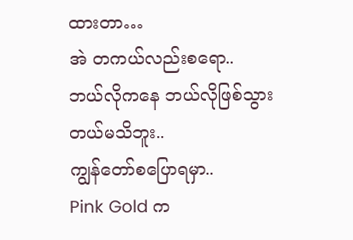ထားတာ…
အဲ တကယ်လည်းစရော..
ဘယ်လိုကနေ ဘယ်လိုဖြစ်သွားတယ်မသိဘူး..
ကျွန်တော်စပြောရမှာ..
Pink Gold က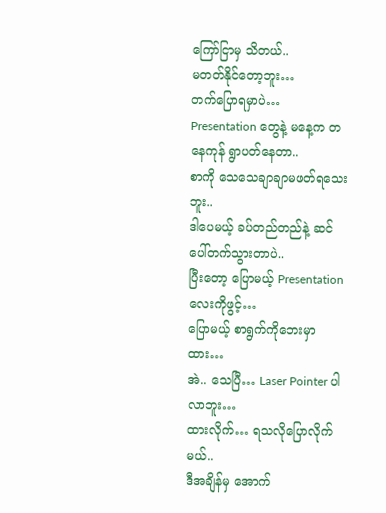ကြော်ငြာမှ သိတယ်..
မတတ်နိုင်တော့ဘူး…
တက်ပြောရမှာပဲ…
Presentation တွေနဲ့ မနေ့က တနေကုန် ရွာပတ်နေတာ..
စာကို သေသေချာချာမဖတ်ရသေးဘူး..
ဒါပေမယ့် ခပ်တည်တည်နဲ့ ဆင်ပေါ်တက်သွားတာပဲ..
ပြီးတော့ ပြောမယ့် Presentation လေးကိုဖွင့်…
ပြောမယ့် စာရွက်ကိုဘေးမှာထား…
အဲ.. သေပြီ… Laser Pointer ပါလာဘူး…
ထားလိုက်… ရသလိုပြောလိုက်မယ်..
ဒီအချိန်မှ အောက်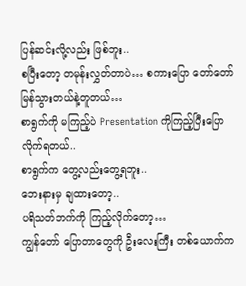ပြန်ဆင်းလို့လည်း ဖြစ်ဘူး..
စပြီးတော့ တမုန်းလွှတ်တာပဲ… စကားပြော တော်တော်မြန်သွားတယ်နဲ့တူတယ်…
စာရွက်ကို မကြည့်ပဲ Presentation ကိုကြည့်ပြီးပြောလိုက်ရတယ်..
စာရွက်က တွေ့လည်းတွေ့ရဘူး..
ဘေးနားမှ ချထားတော့..
ပရိသတ်ဘက်ကို ကြည့်လိုက်တော့…
ကျွန်တော် ပြောတာတွေကို ဦးလေးကြီး တစ်ယောက်က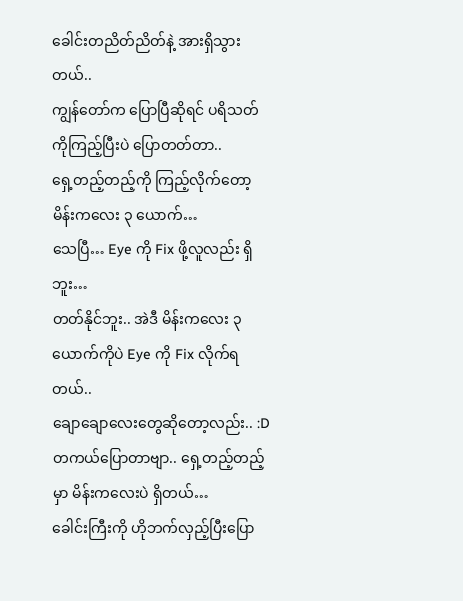ခေါင်းတညိတ်ညိတ်နဲ့ အားရှိသွားတယ်..
ကျွန်တော်က ပြောပြီဆိုရင် ပရိသတ်ကိုကြည့်ပြီးပဲ ပြောတတ်တာ..
ရှေ့တည့်တည့်ကို ကြည့်လိုက်တော့ မိန်းကလေး ၃ ယောက်…
သေပြီ… Eye ကို Fix ဖို့လူလည်း ရှိဘူး…
တတ်နိုင်ဘူး.. အဲဒီ မိန်းကလေး ၃ ယောက်ကိုပဲ Eye ကို Fix လိုက်ရတယ်..
ချောချောလေးတွေဆိုတော့လည်း.. :D
တကယ်ပြောတာဗျာ.. ရှေ့တည့်တည့်မှာ မိန်းကလေးပဲ ရှိတယ်…
ခေါင်းကြီးကို ဟိုဘက်လှည့်ပြီးပြော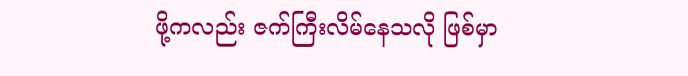ဖို့ကလည်း ဇက်ကြီးလိမ်နေသလို ဖြစ်မှာ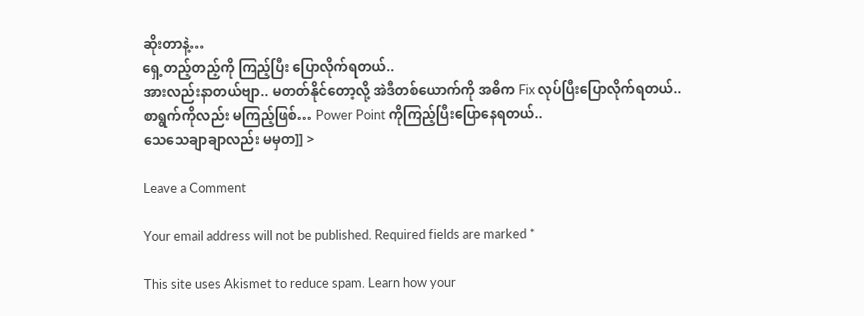ဆိုးတာနဲ့…
ရှေ့တည့်တည့်ကို ကြည့်ပြီး ပြောလိုက်ရတယ်..
အားလည်းနာတယ်ဗျာ.. မတတ်နိုင်တော့လို့ အဲဒီတစ်ယောက်ကို အဓိက Fix လုပ်ပြီးပြောလိုက်ရတယ်..
စာရွက်ကိုလည်း မကြည့်ဖြစ်… Power Point ကိုကြည့်ပြီးပြောနေရတယ်..
သေသေချာချာလည်း မမှတ]] >

Leave a Comment

Your email address will not be published. Required fields are marked *

This site uses Akismet to reduce spam. Learn how your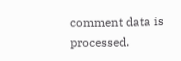comment data is processed.